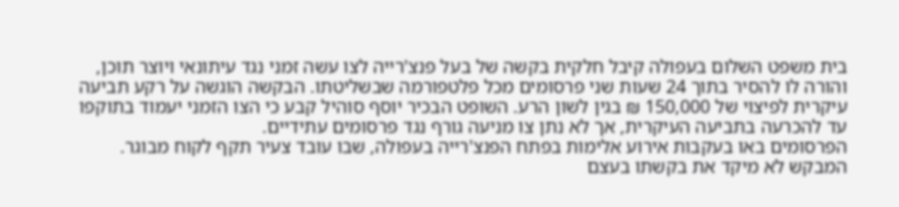בית משפט השלום בעפולה קיבל חלקית בקשה של בעל פנצ'רייה לצו עשה זמני נגד עיתונאי ויוצר תוכן, והורה לו להסיר בתוך 24 שעות שני פרסומים מכל פלטפורמה שבשליטתו. הבקשה הוגשה על רקע תביעה עיקרית לפיצוי של 150,000 ₪ בגין לשון הרע. השופט הבכיר יוסף סוהיל קבע כי הצו הזמני יעמוד בתוקפו עד להכרעה בתביעה העיקרית, אך לא נתן צו מניעה גורף נגד פרסומים עתידיים.
הפרסומים באו בעקבות אירוע אלימות בפתח הפנצ'רייה בעפולה, שבו עובד צעיר תקף לקוח מבוגר. המבקש לא מיקד את בקשתו בעצם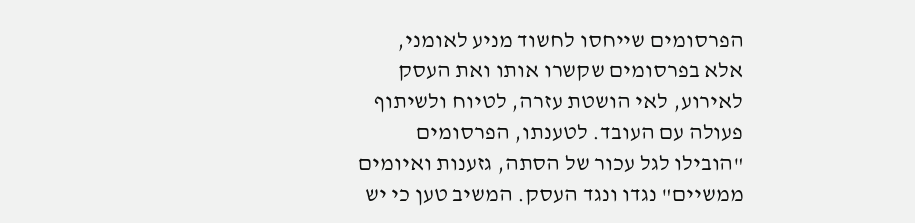הפרסומים שייחסו לחשוד מניע לאומני, אלא בפרסומים שקשרו אותו ואת העסק לאירוע, לאי הושטת עזרה, לטיוח ולשיתוף פעולה עם העובד. לטענתו, הפרסומים "הובילו לגל עכור של הסתה, גזענות ואיומים ממשיים" נגדו ונגד העסק. המשיב טען כי יש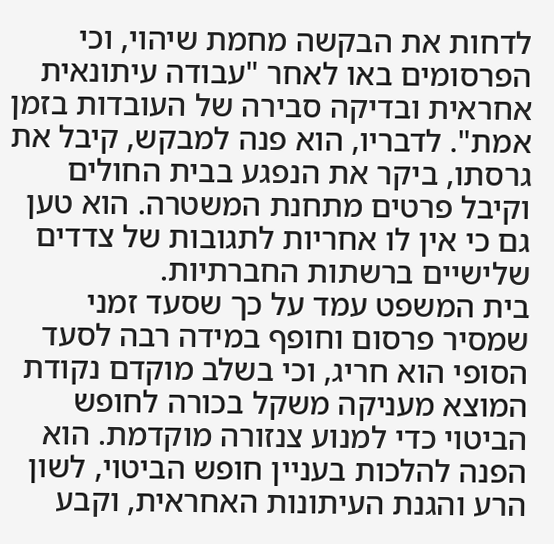לדחות את הבקשה מחמת שיהוי, וכי הפרסומים באו לאחר "עבודה עיתונאית אחראית ובדיקה סבירה של העובדות בזמן אמת". לדבריו, הוא פנה למבקש, קיבל את גרסתו, ביקר את הנפגע בבית החולים וקיבל פרטים מתחנת המשטרה. הוא טען גם כי אין לו אחריות לתגובות של צדדים שלישיים ברשתות החברתיות.
בית המשפט עמד על כך שסעד זמני שמסיר פרסום וחופף במידה רבה לסעד הסופי הוא חריג, וכי בשלב מוקדם נקודת המוצא מעניקה משקל בכורה לחופש הביטוי כדי למנוע צנזורה מוקדמת. הוא הפנה להלכות בעניין חופש הביטוי, לשון הרע והגנת העיתונות האחראית, וקבע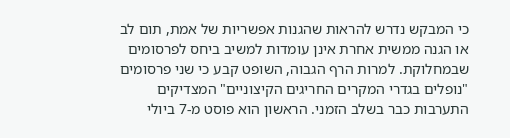כי המבקש נדרש להראות שהגנות אפשריות של אמת, תום לב או הגנה ממשית אחרת אינן עומדות למשיב ביחס לפרסומים שבמחלוקת. למרות הרף הגבוה, השופט קבע כי שני פרסומים "נופלים בגדרי המקרים החריגים הקיצוניים" המצדיקים התערבות כבר בשלב הזמני. הראשון הוא פוסט מ-7 ביולי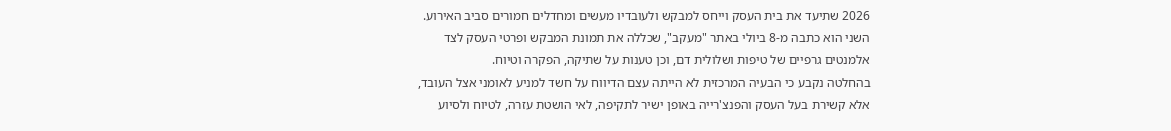2026 שתיעד את בית העסק וייחס למבקש ולעובדיו מעשים ומחדלים חמורים סביב האירוע. השני הוא כתבה מ-8 ביולי באתר "מעקב", שכללה את תמונת המבקש ופרטי העסק לצד אלמנטים גרפיים של טיפות ושלולית דם, וכן טענות על שתיקה, הפקרה וטיוח.
בהחלטה נקבע כי הבעיה המרכזית לא הייתה עצם הדיווח על חשד למניע לאומני אצל העובד, אלא קשירת בעל העסק והפנצ'רייה באופן ישיר לתקיפה, לאי הושטת עזרה, לטיוח ולסיוע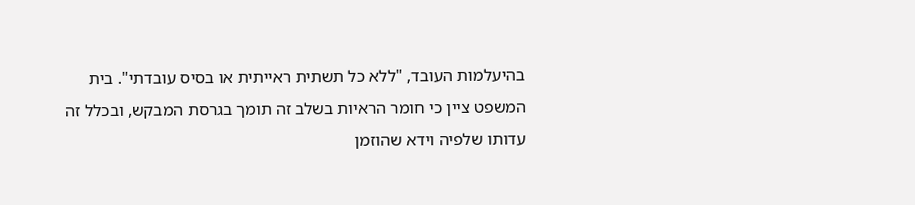בהיעלמות העובד, "ללא כל תשתית ראייתית או בסיס עובדתי". בית המשפט ציין כי חומר הראיות בשלב זה תומך בגרסת המבקש, ובכלל זה עדותו שלפיה וידא שהוזמן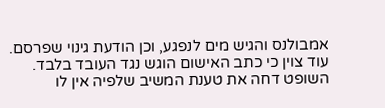אמבולנס והגיש מים לנפגע, וכן הודעת גינוי שפרסם. עוד צוין כי כתב האישום הוגש נגד העובד בלבד. השופט דחה את טענת המשיב שלפיה אין לו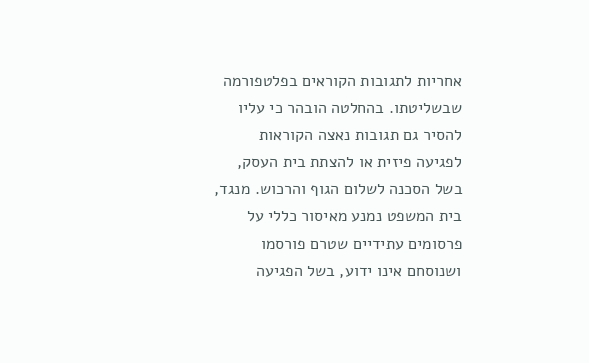אחריות לתגובות הקוראים בפלטפורמה שבשליטתו. בהחלטה הובהר כי עליו להסיר גם תגובות נאצה הקוראות לפגיעה פיזית או להצתת בית העסק, בשל הסכנה לשלום הגוף והרכוש. מנגד, בית המשפט נמנע מאיסור כללי על פרסומים עתידיים שטרם פורסמו ושנוסחם אינו ידוע, בשל הפגיעה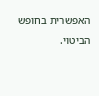האפשרית בחופש הביטוי.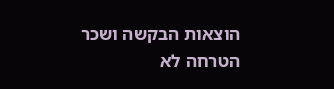הוצאות הבקשה ושכר הטרחה לא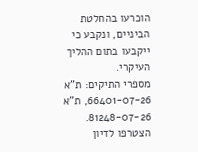הוכרעו בהחלטת הביניים, ונקבע כי ייקבעו בתום ההליך העיקרי.
מספרי התיקים: ת"א 66401-07-26, ת"א 81248-07-26.
הצטרפו לדיון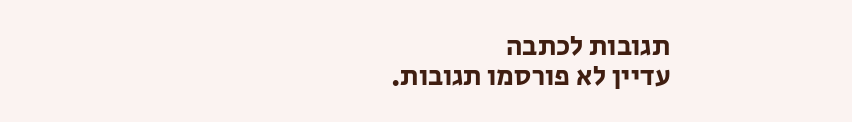תגובות לכתבה
עדיין לא פורסמו תגובות.